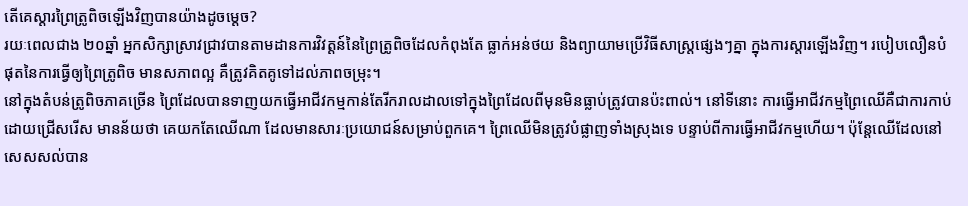តើគេស្តារព្រៃត្រូពិចឡើងវិញបានយ៉ាងដូចម្តេច?
រយៈពេលជាង ២០ឆ្នាំ អ្នកសិក្សាស្រាវជ្រាវបានតាមដានការវិវត្តន៍នៃព្រៃត្រូពិចដែលកំពុងតែ ធ្លាក់អន់ថយ និងព្យាយាមប្រើវិធីសាស្រ្តផ្សេងៗគ្នា ក្នុងការស្តារឡើងវិញ។ របៀបលឿនបំផុតនៃការធ្វើឲ្យព្រៃត្រូពិច មានសភាពល្អ គឺត្រូវគិតគូទៅដល់ភាពចម្រុះ។
នៅក្នុងតំបន់ត្រូពិចភាគច្រើន ព្រៃដែលបានទាញយកធ្វើអាជីវកម្មកាន់តែរីករាលដាលទៅក្នុងព្រៃដែលពីមុនមិនធ្លាប់ត្រូវបានប៉ះពាល់។ នៅទីនោះ ការធ្វើអាជីវកម្មព្រៃឈើគឺជាការកាប់ដោយជ្រើសរើស មានន័យថា គេយកតែឈើណា ដែលមានសារៈប្រយោជន៍សម្រាប់ពួកគេ។ ព្រៃឈើមិនត្រូវបំផ្លាញទាំងស្រុងទេ បន្ទាប់ពីការធ្វើអាជីវកម្មហើយ។ ប៉ុន្តែឈើដែលនៅសេសសល់បាន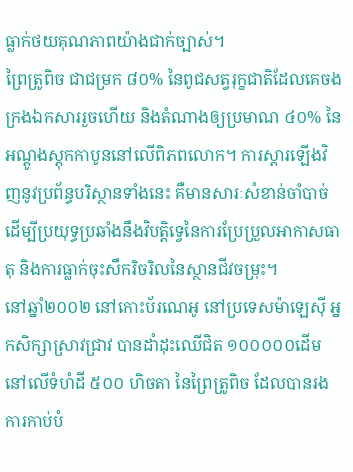ធ្លាក់ថយគុណភាពយ៉ាងជាក់ច្បាស់។
ព្រៃត្រូពិច ជាជម្រក ៨០% នៃពូជសត្វរុក្ខជាតិដែលគេចងក្រងឯកសាររួចហើយ និងតំណាងឲ្យប្រមាណ ៤០% នៃអណ្តូងស្តុកកាបូននៅលើពិភពលោក។ ការស្តារឡើងវិញនូវប្រព័ន្ធបរិស្ថានទាំងនេះ គឺមានសារៈសំខាន់ចាំបាច់ដើម្បីប្រយុទ្ធប្រឆាំងនឹងវិបត្តិទ្វេនៃការប្រែប្រួលអាកាសធាតុ និងការធ្លាក់ចុះសឹករិចរិលនៃស្ថានជីវចម្រុះ។
នៅឆ្នាំ២០០២ នៅកោះប័រណេអូ នៅប្រទេសម៉ាឡេស៊ី អ្នកសិក្សាស្រាវជ្រាវ បានដាំដុះឈើជិត ១០០០០០ដើម នៅលើទំហំដី ៥០០ ហិចតា នៃព្រៃត្រូពិច ដែលបានរងការកាប់បំ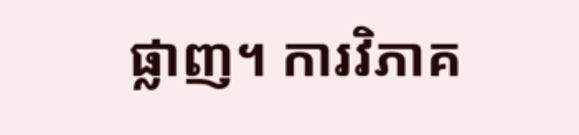ផ្លាញ។ ការវិភាគ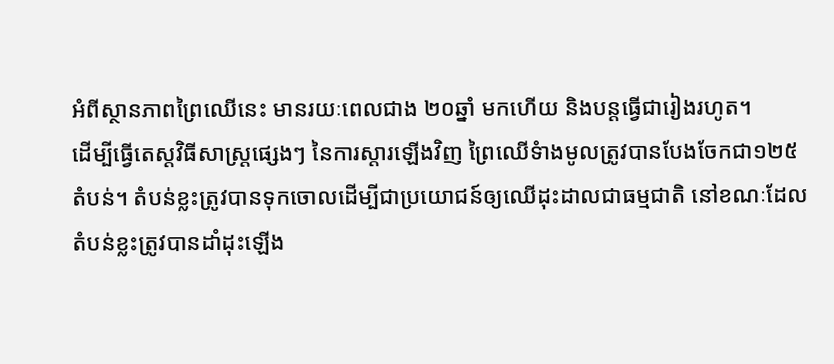អំពីស្ថានភាពព្រៃឈើនេះ មានរយៈពេលជាង ២០ឆ្នាំ មកហើយ និងបន្តធ្វើជារៀងរហូត។
ដើម្បីធ្វើតេស្តវិធីសាស្រ្តផ្សេងៗ នៃការស្តារឡើងវិញ ព្រៃឈើទំាងមូលត្រូវបានបែងចែកជា១២៥ តំបន់។ តំបន់ខ្លះត្រូវបានទុកចោលដើម្បីជាប្រយោជន៍ឲ្យឈើដុះដាលជាធម្មជាតិ នៅខណៈដែលតំបន់ខ្លះត្រូវបានដាំដុះឡើង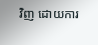វិញ ដោយការ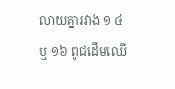លាយគ្នារវាង ១ ៤ ឬ ១៦ ពូជដើមឈើ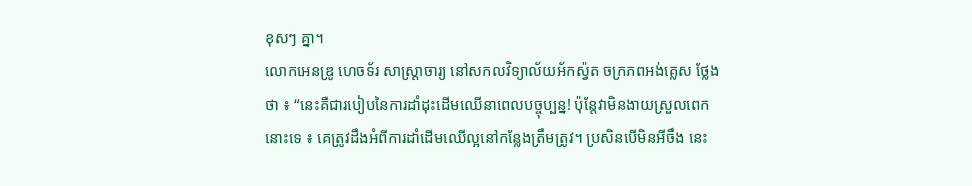ខុសៗ គ្នា។
លោកអេនឌ្រូ ហេចទ័រ សាស្រ្តាចារ្យ នៅសកលវិទ្យាល័យអ័កស្វ៉ត ចក្រភពអង់គ្លេស ថ្លែងថា ៖ “នេះគឺជារបៀបនៃការដាំដុះដើមឈើនាពេលបច្ចុប្បន្ន! ប៉ុន្តែវាមិនងាយស្រួលពេកនោះទេ ៖ គេត្រូវដឹងអំពីការដាំដើមឈើល្អនៅកន្លែងត្រឹមត្រូវ។ ប្រសិនបើមិនអីចឹង នេះ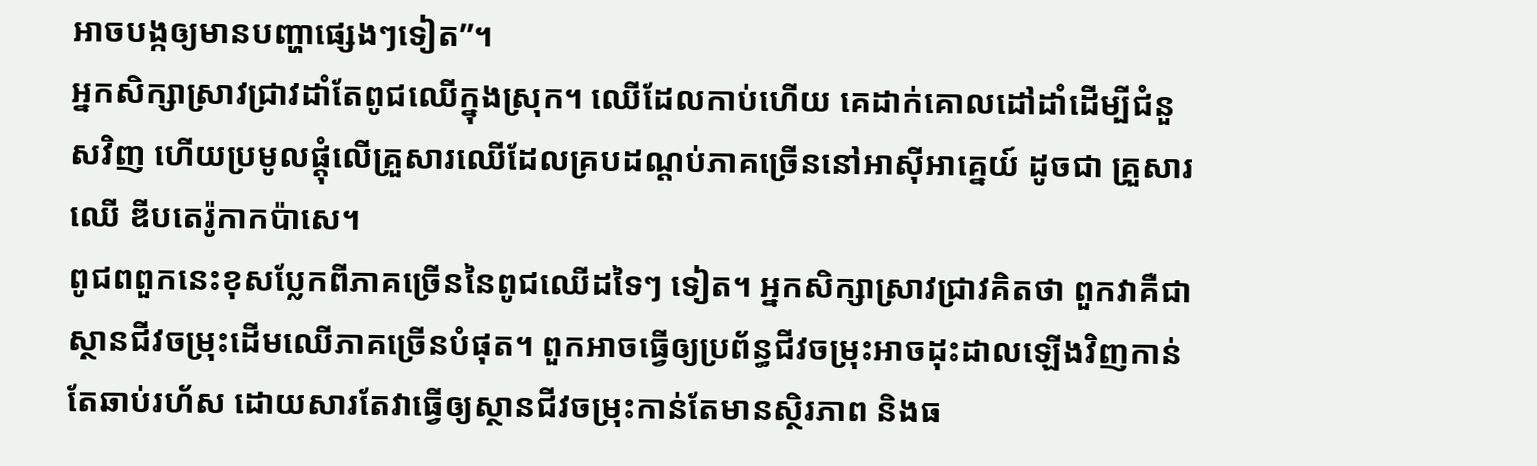អាចបង្កឲ្យមានបញ្ហាផ្សេងៗទៀត”។
អ្នកសិក្សាស្រាវជ្រាវដាំតែពូជឈើក្នុងស្រុក។ ឈើដែលកាប់ហើយ គេដាក់គោលដៅដាំដើម្បីជំនួសវិញ ហើយប្រមូលផ្តុំលើគ្រួសារឈើដែលគ្របដណ្តប់ភាគច្រើននៅអាស៊ីអាគ្នេយ៍ ដូចជា គ្រួសារឈើ ឌីបតេរ៉ូកាកប៉ាសេ។
ពូជពពួកនេះខុសប្លែកពីភាគច្រើននៃពូជឈើដទៃៗ ទៀត។ អ្នកសិក្សាស្រាវជ្រាវគិតថា ពួកវាគឺជាស្ថានជីវចម្រុះដើមឈើភាគច្រើនបំផុត។ ពួកអាចធ្វើឲ្យប្រព័ន្ធជីវចម្រុះអាចដុះដាលឡើងវិញកាន់តែឆាប់រហ័ស ដោយសារតែវាធ្វើឲ្យស្ថានជីវចម្រុះកាន់តែមានស្ថិរភាព និងធ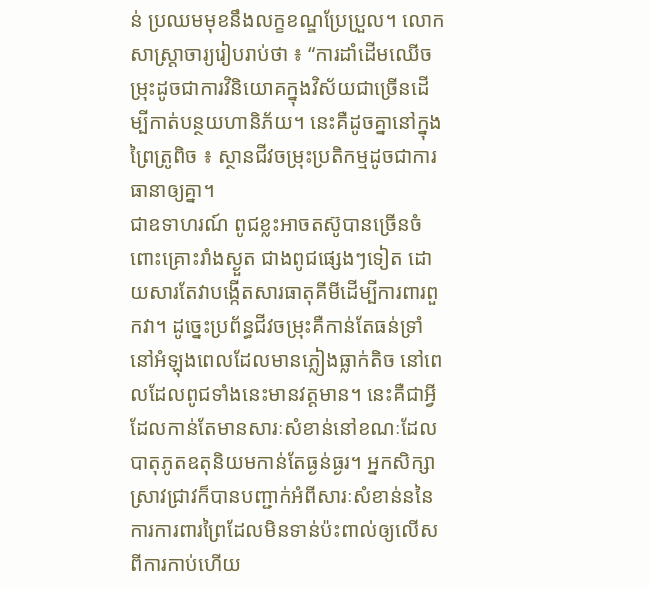ន់ ប្រឈមមុខនឹងលក្ខខណ្ឌប្រែប្រួល។ លោកសាស្រ្តាចារ្យរៀបរាប់ថា ៖ “ការដាំដើមឈើចម្រុះដូចជាការវិនិយោគក្នុងវិស័យជាច្រើនដើម្បីកាត់បន្ថយហានិភ័យ។ នេះគឺដូចគ្នានៅក្នុងព្រៃត្រូពិច ៖ ស្ថានជីវចម្រុះប្រតិកម្មដូចជាការធានាឲ្យគ្នា។
ជាឧទាហរណ៍ ពូជខ្លះអាចតស៊ូបានច្រើនចំពោះគ្រោះរាំងស្ងួត ជាងពូជផ្សេងៗទៀត ដោយសារតែវាបង្កើតសារធាតុគីមីដើម្បីការពារពួកវា។ ដូច្នេះប្រព័ន្ធជីវចម្រុះគឺកាន់តែធន់ទ្រាំនៅអំឡុងពេលដែលមានភ្លៀងធ្លាក់តិច នៅពេលដែលពូជទាំងនេះមានវត្តមាន។ នេះគឺជាអ្វីដែលកាន់តែមានសារៈសំខាន់នៅខណៈដែលបាតុភូតឧតុនិយមកាន់តែធ្ងន់ធ្ងរ។ អ្នកសិក្សាស្រាវជ្រាវក៏បានបញ្ជាក់អំពីសារៈសំខាន់ននៃការការពារព្រៃដែលមិនទាន់ប៉ះពាល់ឲ្យលើសពីការកាប់ហើយ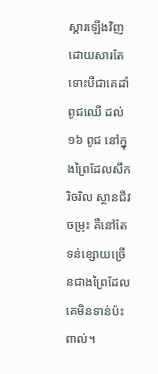ស្តារឡើងវិញ ដោយសារតែ ទោះបីជាគេដាំពូជឈើ ដល់ ១៦ ពូជ នៅក្នុងព្រៃដែលសឹករិចរិល ស្ថានជីវចម្រុះ គឺនៅតែទន់ខ្សោយច្រើនជាងព្រៃដែលគេមិនទាន់ប៉ះពាល់។